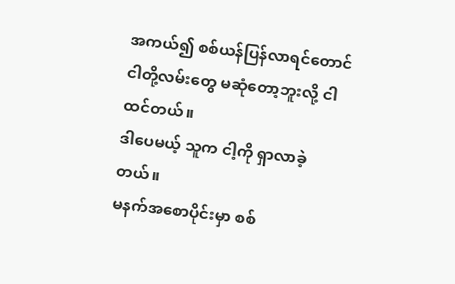အကယ်၍ စစ်ယန်ပြန်လာရင်တောင် ငါတို့လမ်းတွေ မဆုံတော့ဘူးလို့ ငါထင်တယ်။
ဒါပေမယ့် သူက ငါ့ကို ရှာလာခဲ့တယ်။
မနက်အစောပိုင်းမှာ စစ်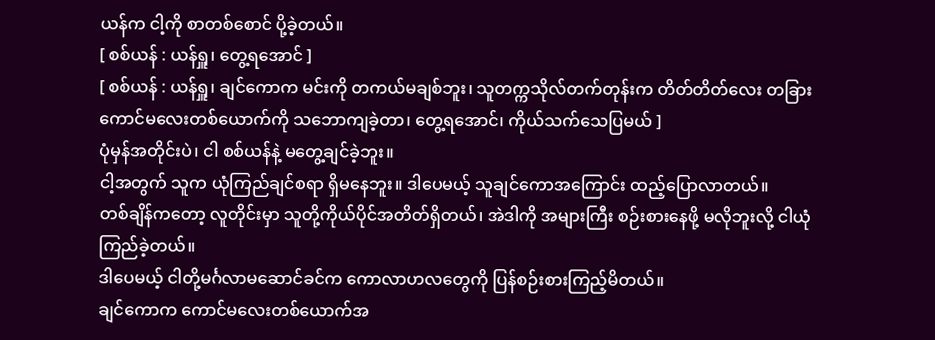ယန်က ငါ့ကို စာတစ်စောင် ပို့ခဲ့တယ်။
[ စစ်ယန် : ယန်ရှူ၊ တွေ့ရအောင် ]
[ စစ်ယန် : ယန်ရှူ၊ ချင်ကောက မင်းကို တကယ်မချစ်ဘူး၊ သူတက္ကသိုလ်တက်တုန်းက တိတ်တိတ်လေး တခြားကောင်မလေးတစ်ယောက်ကို သဘောကျခဲ့တာ၊ တွေ့ရအောင်၊ ကိုယ်သက်သေပြမယ် ]
ပုံမှန်အတိုင်းပဲ၊ ငါ စစ်ယန်နဲ့ မတွေ့ချင်ခဲ့ဘူး။
ငါ့အတွက် သူက ယုံကြည်ချင်စရာ ရှိမနေဘူး။ ဒါပေမယ့် သူချင်ကောအကြောင်း ထည့်ပြောလာတယ်။
တစ်ချိန်ကတော့ လူတိုင်းမှာ သူတို့ကိုယ်ပိုင်အတိတ်ရှိတယ်၊ အဲဒါကို အများကြီး စဉ်းစားနေဖို့ မလိုဘူးလို့ ငါယုံကြည်ခဲ့တယ်။
ဒါပေမယ့် ငါတို့မင်္ဂလာမဆောင်ခင်က ကောလာဟလတွေကို ပြန်စဉ်းစားကြည့်မိတယ်။
ချင်ကောက ကောင်မလေးတစ်ယောက်အ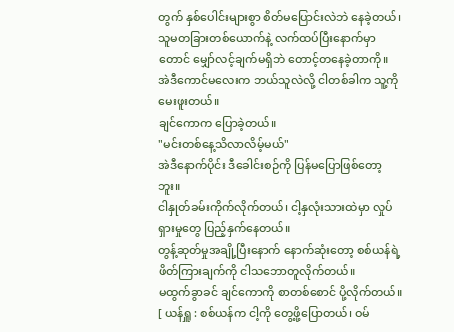တွက် နှစ်ပေါင်းများစွာ စိတ်မပြောင်းလဲဘဲ နေခဲ့တယ်၊ သူမတခြားတစ်ယောက်နဲ့ လက်ထပ်ပြီးနောက်မှာတောင် မျှော်လင့်ချက်မရှိဘဲ တောင့်တနေခဲ့တာကို။
အဲဒီကောင်မလေးက ဘယ်သူလဲလို့ ငါတစ်ခါက သူ့ကို မေးဖူးတယ်။
ချင်ကောက ပြောခဲ့တယ်။
"မင်းတစ်နေ့သိလာလိမ့်မယ်"
အဲဒီနောက်ပိုင်း ဒီခေါင်းစဉ်ကို ပြန်မပြောဖြစ်တော့ဘူး။
ငါနှုတ်ခမ်းကိုက်လိုက်တယ်၊ ငါ့နှလုံးသားထဲမှာ လှုပ်ရှားမှုတွေ ပြည့်နှက်နေတယ်။
တွန့်ဆုတ်မှုအချို့ပြီးနောက် နောက်ဆုံးတော့ စစ်ယန်ရဲ့ ဖိတ်ကြားချက်ကို ငါသဘောတူလိုက်တယ်။
မထွက်ခွာခင် ချင်ကောကို စာတစ်စောင် ပို့လိုက်တယ်။
[ ယန်ရှူ : စစ်ယန်က ငါ့ကို တွေ့ဖို့ပြောတယ်၊ ဝမ်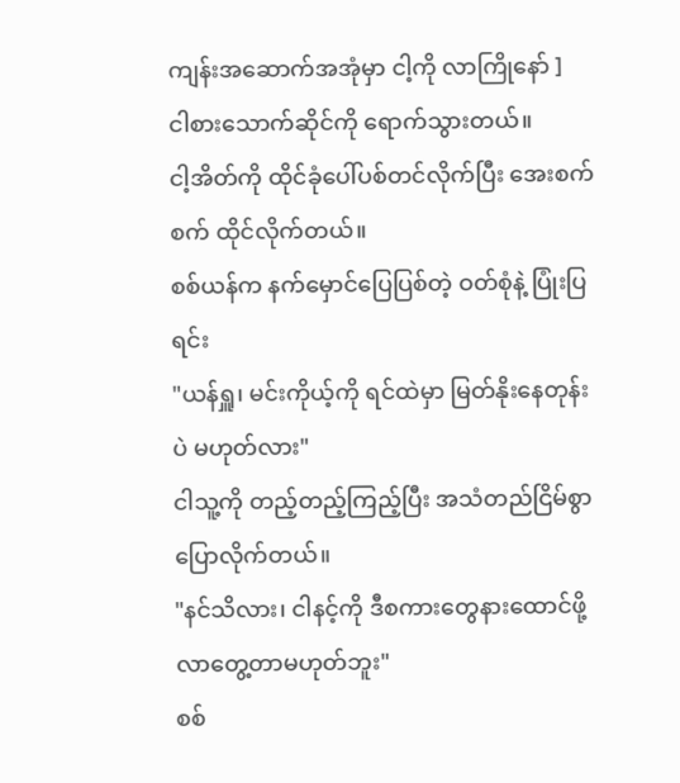ကျန်းအဆောက်အအုံမှာ ငါ့ကို လာကြိုနော် ]
ငါစားသောက်ဆိုင်ကို ရောက်သွားတယ်။
ငါ့အိတ်ကို ထိုင်ခုံပေါ်ပစ်တင်လိုက်ပြီး အေးစက်စက် ထိုင်လိုက်တယ်။
စစ်ယန်က နက်မှောင်ပြေပြစ်တဲ့ ဝတ်စုံနဲ့ ပြုံးပြရင်း
"ယန်ရှူ၊ မင်းကိုယ့်ကို ရင်ထဲမှာ မြတ်နိုးနေတုန်းပဲ မဟုတ်လား"
ငါသူ့ကို တည့်တည့်ကြည့်ပြီး အသံတည်ငြိမ်စွာ ပြောလိုက်တယ်။
"နင်သိလား၊ ငါနင့်ကို ဒီစကားတွေနားထောင်ဖို့ လာတွေ့တာမဟုတ်ဘူး"
စစ်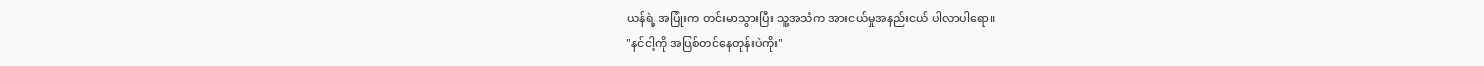ယန်ရဲ့ အပြုံးက တင်းမာသွားပြီး သူ့အသံက အားငယ်မှုအနည်းငယ် ပါလာပါရော။
"နင်ငါ့ကို အပြစ်တင်နေတုန်းပဲကိုး"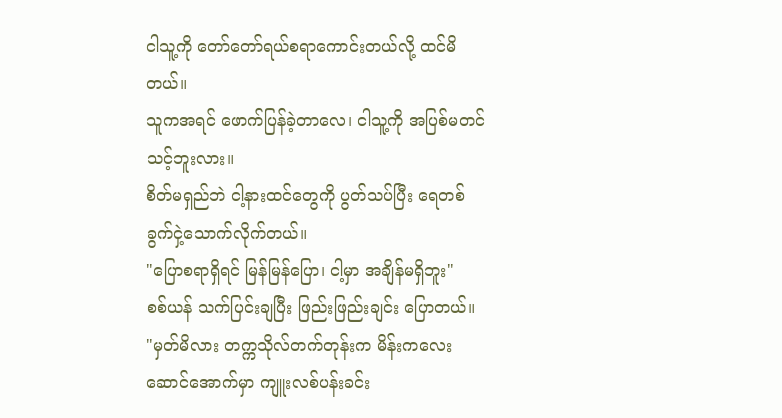ငါသူ့ကို တော်တော်ရယ်စရာကောင်းတယ်လို့ ထင်မိတယ်။
သူကအရင် ဖောက်ပြန်ခဲ့တာလေ၊ ငါသူ့ကို အပြစ်မတင်သင့်ဘူးလား။
စိတ်မရှည်ဘဲ ငါ့နားထင်တွေကို ပွတ်သပ်ပြီး ရေတစ်ခွက်ငှဲ့သောက်လိုက်တယ်။
"ပြောစရာရှိရင် မြန်မြန်ပြော၊ ငါ့မှာ အချိန်မရှိဘူး"
စစ်ယန် သက်ပြင်းချပြီး ဖြည်းဖြည်းချင်း ပြောတယ်။
"မှတ်မိလား တက္ကသိုလ်တက်တုန်းက မိန်းကလေးဆောင်အောက်မှာ ကျူးလစ်ပန်းခင်း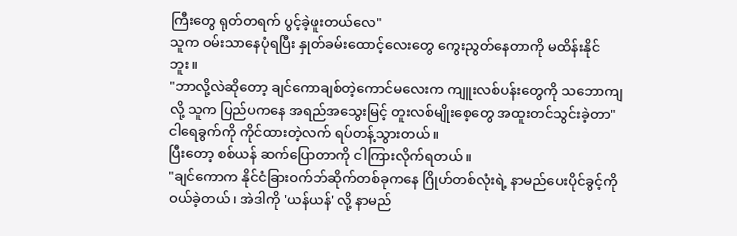ကြီးတွေ ရုတ်တရက် ပွင့်ခဲ့ဖူးတယ်လေ"
သူက ဝမ်းသာနေပုံရပြီး နှုတ်ခမ်းထောင့်လေးတွေ ကွေးညွတ်နေတာကို မထိန်းနိုင်ဘူး။
"ဘာလို့လဲဆိုတော့ ချင်ကောချစ်တဲ့ကောင်မလေးက ကျူးလစ်ပန်းတွေကို သဘောကျလို့ သူက ပြည်ပကနေ အရည်အသွေးမြင့် တူးလစ်မျိုးစေ့တွေ အထူးတင်သွင်းခဲ့တာ"
ငါရေခွက်ကို ကိုင်ထားတဲ့လက် ရပ်တန့်သွားတယ်။
ပြီးတော့ စစ်ယန် ဆက်ပြောတာကို ငါကြားလိုက်ရတယ်။
"ချင်ကောက နိုင်ငံခြားဝက်ဘ်ဆိုက်တစ်ခုကနေ ဂြိုဟ်တစ်လုံးရဲ့ နာမည်ပေးပိုင်ခွင့်ကို ဝယ်ခဲ့တယ်၊ အဲဒါကို 'ယန်ယန်' လို့ နာမည်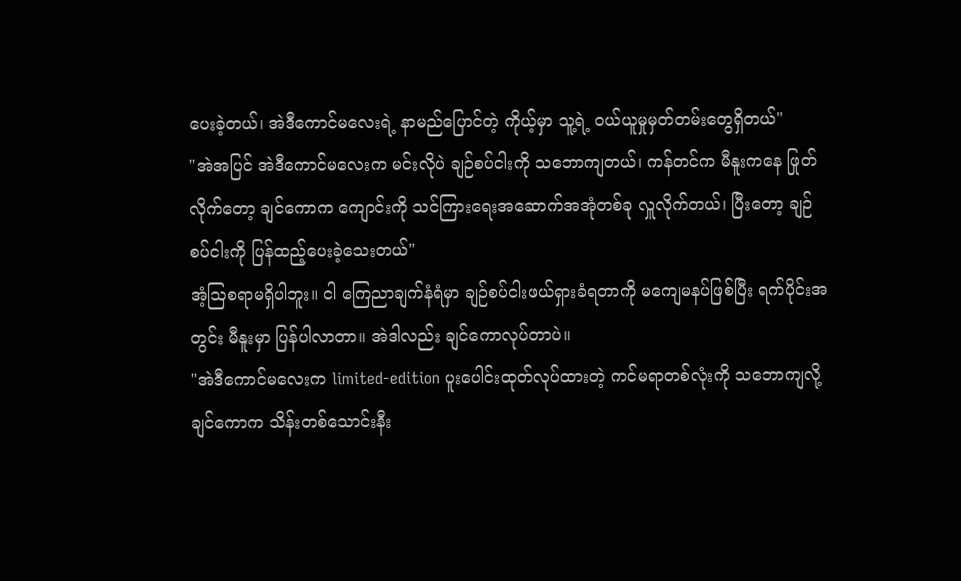ပေးခဲ့တယ်၊ အဲဒီကောင်မလေးရဲ့ နာမည်ပြောင်တဲ့ ကိုယ့်မှာ သူ့ရဲ့ ဝယ်ယူမှုမှတ်တမ်းတွေရှိတယ်"
"အဲအပြင် အဲဒီကောင်မလေးက မင်းလိုပဲ ချဉ်စပ်ငါးကို သဘောကျတယ်၊ ကန်တင်က မီနူးကနေ ဖြုတ်လိုက်တော့ ချင်ကောက ကျောင်းကို သင်ကြားရေးအဆောက်အအုံတစ်ခု လှူလိုက်တယ်၊ ပြီးတော့ ချဉ်စပ်ငါးကို ပြန်ထည့်ပေးခဲ့သေးတယ်"
အံ့ဩစရာမရှိပါဘူး။ ငါ ကြေညာချက်နံရံမှာ ချဉ်စပ်ငါးဖယ်ရှားခံရတာကို မကျေမနပ်ဖြစ်ပြီး ရက်ပိုင်းအတွင်း မီနူးမှာ ပြန်ပါလာတာ။ အဲဒါလည်း ချင်ကောလုပ်တာပဲ။
"အဲဒီကောင်မလေးက limited-edition ပူးပေါင်းထုတ်လုပ်ထားတဲ့ ကင်မရာတစ်လုံးကို သဘောကျလို့ ချင်ကောက သိန်းတစ်သောင်းနီး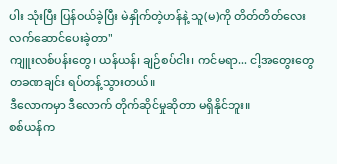ပါး သုံးပြီး ပြန်ဝယ်ခဲ့ပြီး မဲနှိုက်တဲ့ဟန်နဲ့ သူ(မ)ကို တိတ်တိတ်လေး လက်ဆောင်ပေးခဲ့တာ"
ကျူးလစ်ပန်းတွေ၊ ယန်ယန်၊ ချဉ်စပ်ငါး၊ ကင်မရာ... ငါ့အတွေးတွေ တခဏချင်း ရပ်တန့်သွားတယ်။
ဒီလောကမှာ ဒီလောက် တိုက်ဆိုင်မှုဆိုတာ မရှိနိုင်ဘူး။
စစ်ယန်က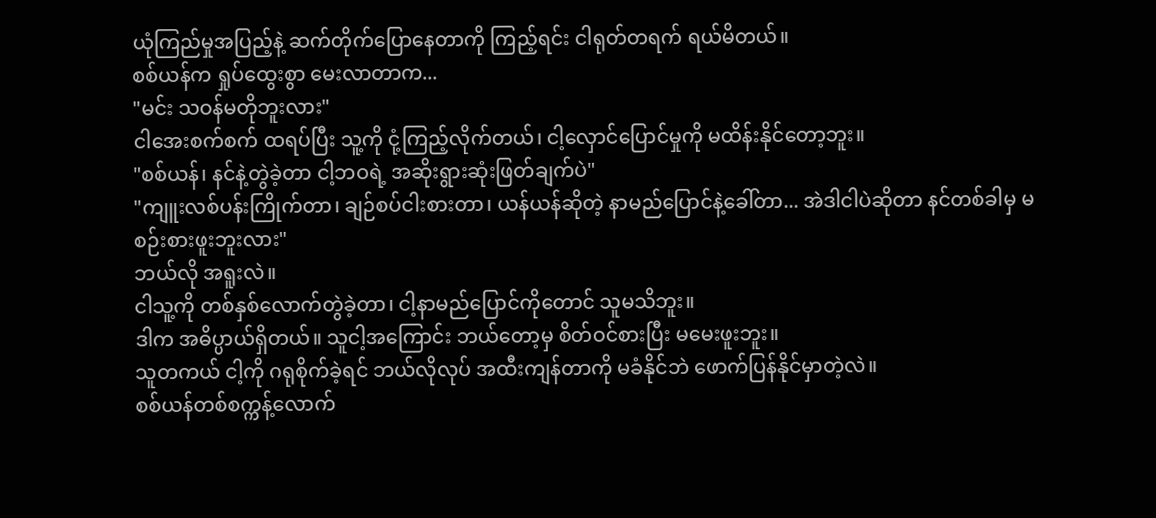ယုံကြည်မှုအပြည့်နဲ့ ဆက်တိုက်ပြောနေတာကို ကြည့်ရင်း ငါရုတ်တရက် ရယ်မိတယ်။
စစ်ယန်က ရှုပ်ထွေးစွာ မေးလာတာက...
"မင်း သဝန်မတိုဘူးလား"
ငါအေးစက်စက် ထရပ်ပြီး သူ့ကို ငုံ့ကြည့်လိုက်တယ်၊ ငါ့လှောင်ပြောင်မှုကို မထိန်းနိုင်တော့ဘူး။
"စစ်ယန်၊ နင်နဲ့တွဲခဲ့တာ ငါ့ဘဝရဲ့ အဆိုးရွားဆုံးဖြတ်ချက်ပဲ"
"ကျူးလစ်ပန်းကြိုက်တာ၊ ချဉ်စပ်ငါးစားတာ၊ ယန်ယန်ဆိုတဲ့ နာမည်ပြောင်နဲ့ခေါ်တာ... အဲဒါငါပဲဆိုတာ နင်တစ်ခါမှ မစဉ်းစားဖူးဘူးလား"
ဘယ်လို အရူးလဲ။
ငါသူ့ကို တစ်နှစ်လောက်တွဲခဲ့တာ၊ ငါ့နာမည်ပြောင်ကိုတောင် သူမသိဘူး။
ဒါက အဓိပ္ပာယ်ရှိတယ်။ သူငါ့အကြောင်း ဘယ်တော့မှ စိတ်ဝင်စားပြီး မမေးဖူးဘူး။
သူတကယ် ငါ့ကို ဂရုစိုက်ခဲ့ရင် ဘယ်လိုလုပ် အထီးကျန်တာကို မခံနိုင်ဘဲ ဖောက်ပြန်နိုင်မှာတဲ့လဲ။
စစ်ယန်တစ်စက္ကန့်လောက်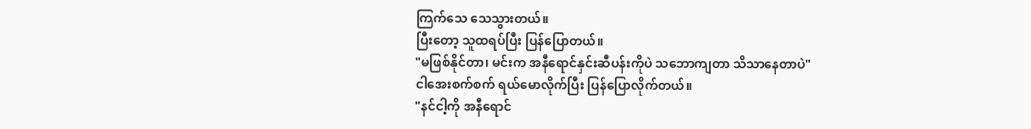ကြက်သေ သေသွားတယ်။
ပြီးတော့ သူထရပ်ပြီး ပြန်ပြောတယ်။
"မဖြစ်နိုင်တာ၊ မင်းက အနီရောင်နှင်းဆီပန်းကိုပဲ သဘောကျတာ သိသာနေတာပဲ"
ငါအေးစက်စက် ရယ်မောလိုက်ပြီး ပြန်ပြောလိုက်တယ်။
"နင်ငါ့ကို အနီရောင်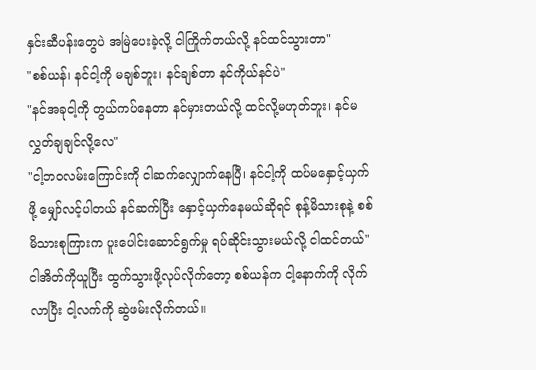နှင်းဆီပန်းတွေပဲ အမြဲပေးခဲ့လို့ ငါကြိုက်တယ်လို့ နင်ထင်သွားတာ"
"စစ်ယန်၊ နင်ငါ့ကို မချစ်ဘူး၊ နင်ချစ်တာ နင်ကိုယ်နင်ပဲ"
"နင်အခုငါ့ကို တွယ်ကပ်နေတာ နင်မှားတယ်လို့ ထင်လို့မဟုတ်ဘူး၊ နင်မလွှတ်ချချင်လို့လေ"
"ငါ့ဘဝလမ်းကြောင်းကို ငါဆက်လျှောက်နေပြီ၊ နင်ငါ့ကို ထပ်မနှောင့်ယှက်ဖို့ မျှော်လင့်ပါတယ် နင်ဆက်ပြီး နှောင့်ယှက်နေမယ်ဆိုရင် စုန့်မိသားစုနဲ့ စစ်မိသားစုကြားက ပူးပေါင်းဆောင်ရွက်မှု ရပ်ဆိုင်းသွားမယ်လို့ ငါထင်တယ်"
ငါအိတ်ကိုယူပြီး ထွက်သွားဖို့လုပ်လိုက်တော့ စစ်ယန်က ငါ့နောက်ကို လိုက်လာပြီး ငါ့လက်ကို ဆွဲဖမ်းလိုက်တယ်။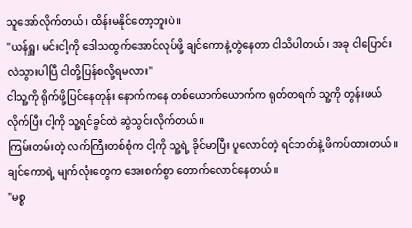သူအော်လိုက်တယ်၊ ထိန်းမနိုင်တော့ဘူးပဲ။
"ယန်ရှူ၊ မင်းငါ့ကို ဒေါသထွက်အောင်လုပ်ဖို့ ချင်ကောနဲ့တွဲနေတာ ငါသိပါတယ်၊ အခု ငါပြောင်းလဲသွားပါပြီ ငါတို့ပြန်စလို့ရမလား"
ငါသူ့ကို ရိုက်ဖို့ပြင်နေတုန်း နောက်ကနေ တစ်ယောက်ယောက်က ရုတ်တရက် သူ့ကို တွန်းဖယ်လိုက်ပြီး ငါ့ကို သူ့ရင်ခွင်ထဲ ဆွဲသွင်းလိုက်တယ်။
ကြမ်းတမ်းတဲ့ လက်ကြီးတစ်စုံက ငါ့ကို သူ့ရဲ့ ခိုင်မာပြီး ပူလောင်တဲ့ ရင်ဘတ်နဲ့ ဖိကပ်ထားတယ်။
ချင်ကောရဲ့ မျက်လုံးတွေက အေးစက်စွာ တောက်လောင်နေတယ်။
"မစ္စ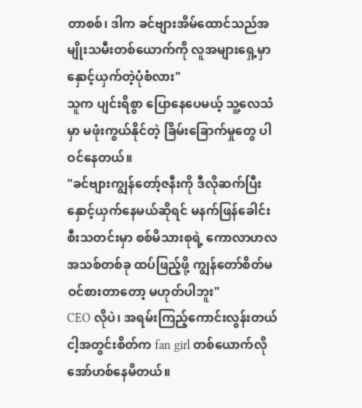တာစစ်၊ ဒါက ခင်ဗျားအိမ်ထောင်သည်အမျိုးသမီးတစ်ယောက်ကို လူအများရှေ့မှာ နှောင့်ယှက်တဲ့ပုံစံလား"
သူက ပျင်းရိစွာ ပြောနေပေမယ့် သူ့လေသံမှာ မဖုံးကွယ်နိုင်တဲ့ ခြိမ်းခြောက်မှုတွေ ပါဝင်နေတယ်။
"ခင်ဗျားကျွန်တော့်ဇနီးကို ဒီလိုဆက်ပြီး နှောင့်ယှက်နေမယ်ဆိုရင် မနက်ဖြန်ခေါင်းစီးသတင်းမှာ စစ်မိသားစုရဲ့ ကောလာဟလအသစ်တစ်ခု ထပ်ဖြည့်ဖို့ ကျွန်တော်စိတ်မဝင်စားတာတော့ မဟုတ်ပါဘူး"
CEO လိုပဲ၊ အရမ်းကြည့်ကောင်းလွန်းတယ်
ငါ့အတွင်းစိတ်က fan girl တစ်ယောက်လို အော်ဟစ်နေမိတယ်။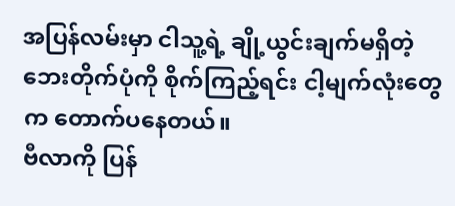အပြန်လမ်းမှာ ငါသူ့ရဲ့ ချို့ယွင်းချက်မရှိတဲ့ ဘေးတိုက်ပုံကို စိုက်ကြည့်ရင်း ငါ့မျက်လုံးတွေက တောက်ပနေတယ်။
ဗီလာကို ပြန်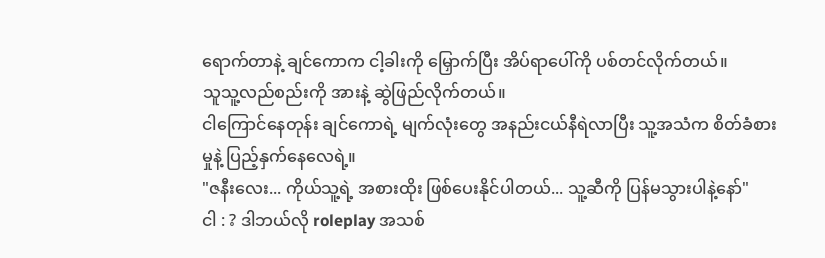ရောက်တာနဲ့ ချင်ကောက ငါ့ခါးကို မြှောက်ပြီး အိပ်ရာပေါ်ကို ပစ်တင်လိုက်တယ်။
သူသူ့လည်စည်းကို အားနဲ့ ဆွဲဖြည်လိုက်တယ်။
ငါကြောင်နေတုန်း ချင်ကောရဲ့ မျက်လုံးတွေ အနည်းငယ်နီရဲလာပြီး သူ့အသံက စိတ်ခံစားမှုနဲ့ ပြည့်နှက်နေလေရဲ့။
"ဇနီးလေး... ကိုယ်သူ့ရဲ့ အစားထိုး ဖြစ်ပေးနိုင်ပါတယ်... သူ့ဆီကို ပြန်မသွားပါနဲ့နော်"
ငါ : ? ဒါဘယ်လို roleplay အသစ်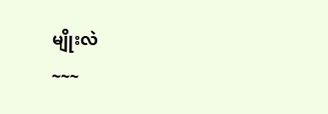မျိုးလဲ
~~~